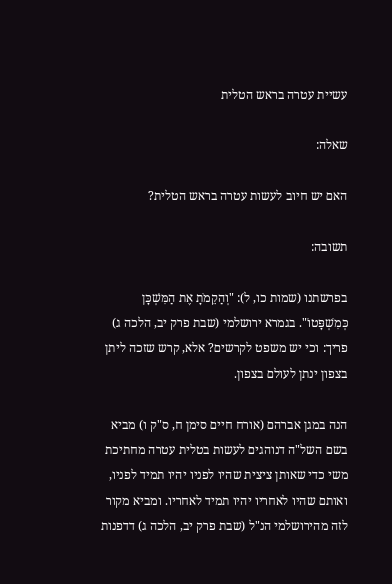עשיית עטרה בראש הטלית

שאלה:

האם יש חיוב לעשות עטרה בראש הטלית?

תשובה:

בפרשתנו (שמות כו, ל): "וְהַקֵמֹתָ אֶת הַמִּשְׁכָּן כְּמִשְׁפָּטוֹ". בגמרא ירושלמי (שבת פרק יב, הלכה ג) פריך: וכי יש משפט לקרשים? אלא, קרש שזכה ליתן בצפון ינתן לעולם בצפון.

הנה במגן אברהם (אורח חיים סימן ח, ס"ק ו) מביא בשם השל"ה דנוהגים לעשות בטלית עטרה מחתיכת משי כדי שאותן ציצית שהיו לפניו יהיו תמיד לפניו, ואותם שהיו לאחריו יהיו תמיד לאחריו. ומביא מקור לזה מהירושלמי הנ"ל (שבת פרק יב, הלכה ג) דדפנות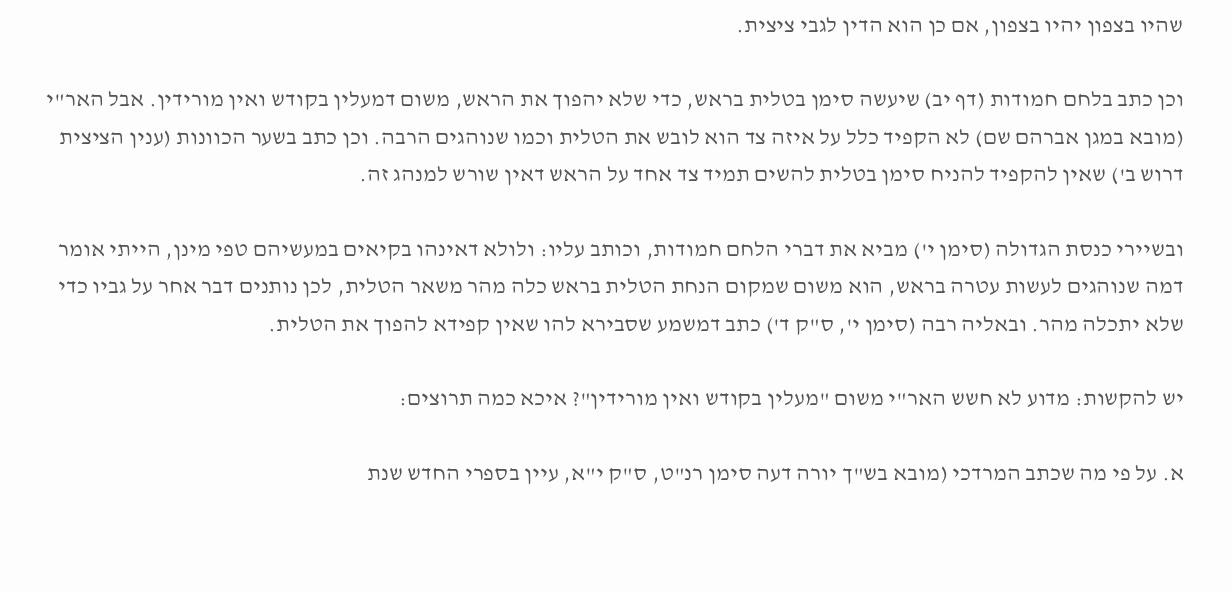שהיו בצפון יהיו בצפון, אם כן הוא הדין לגבי ציצית.

וכן כתב בלחם חמודות (דף יב) שיעשה סימן בטלית בראש, כדי שלא יהפוך את הראש, משום דמעלין בקודש ואין מורידין. אבל האר"י (מובא במגן אברהם שם) לא הקפיד כלל על איזה צד הוא לובש את הטלית וכמו שנוהגים הרבה. וכן כתב בשער הכוונות (ענין הציצית דרוש ב') שאין להקפיד להניח סימן בטלית להשים תמיד צד אחד על הראש דאין שורש למנהג זה.

ובשיירי כנסת הגדולה (סימן י') מביא את דברי הלחם חמודות, וכותב עליו: ולולא דאינהו בקיאים במעשיהם טפי מינן, הייתי אומר דמה שנוהגים לעשות עטרה בראש, הוא משום שמקום הנחת הטלית בראש כלה מהר משאר הטלית, לכן נותנים דבר אחר על גביו כדי שלא יתכלה מהר. ובאליה רבה (סימן י', ס"ק ד') כתב דמשמע שסבירא להו שאין קפידא להפוך את הטלית.

יש להקשות: מדוע לא חשש האר"י משום "מעלין בקודש ואין מורידין"? איכא כמה תרוצים:

א. על פי מה שכתב המרדכי (מובא בש"ך יורה דעה סימן רנ"ט, ס"ק י"א, עיין בספרי החדש שנת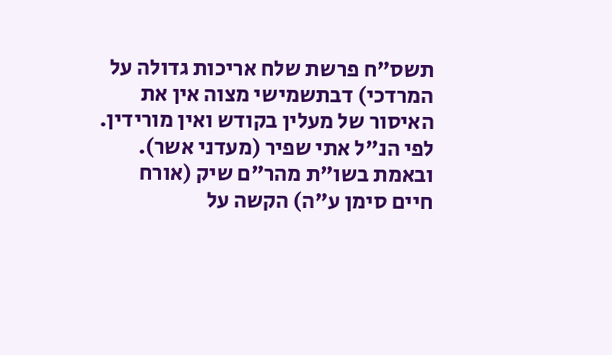תשס"ח פרשת שלח אריכות גדולה על המרדכי) דבתשמישי מצוה אין את האיסור של מעלין בקודש ואין מורידין. לפי הנ"ל אתי שפיר (מעדני אשר). ובאמת בשו"ת מהר"ם שיק (אורח חיים סימן ע"ה) הקשה על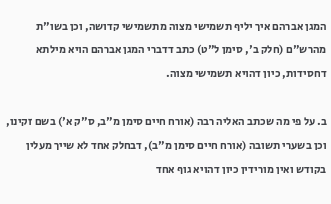המגן אברהם איך יליף תשמישי מצוה מתשמישי קדושה, וכן בשו"ת מהרש"ם (חלק ב', סימן ל"ט) כתב דדברי המגן אברהם הויא מילתא דחסידות, כיון דהויא תשמישי מצוה.

ב. על פי מה שכתב האליה רבה (אורח חיים סימן מ"ב, ס"ק א') בשם זקינו, וכן בשערי תשובה (אורח חיים סימן מ"ב), דבחלק אחד לא שייך מעלין בקודש ואין מורידין כיון דהויא גוף אחד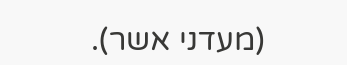(מעדני אשר).